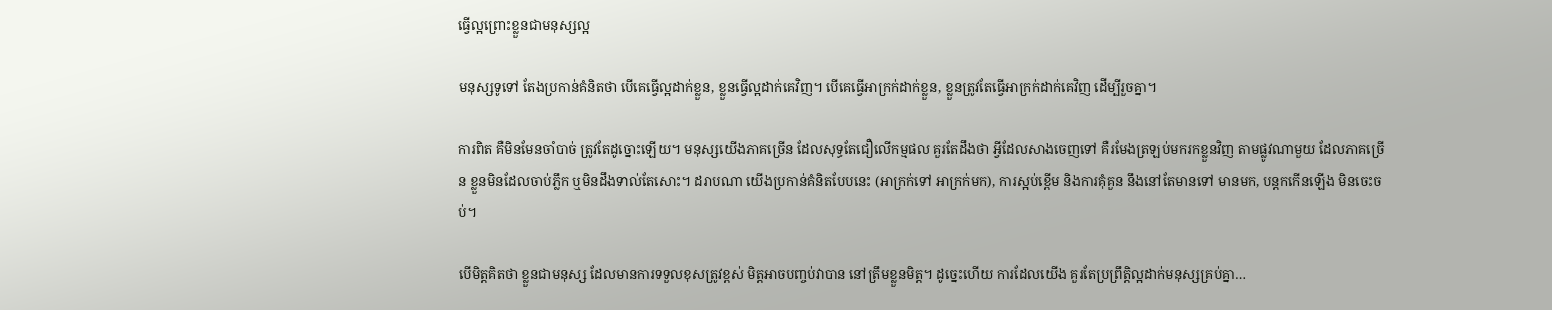ធ្វើល្អព្រោះខ្លួនជាមនុស្សល្អ

មនុស្សទូទៅ តែងប្រកាន់គំនិតថា បើគេធ្វើល្អដាក់ខ្លួន, ខ្លួនធ្វើល្អដាក់គេវិញ។ បើគេធ្វើអាក្រក់ដាក់ខ្លួន, ខ្លួនត្រូវតែធ្វើអាក្រក់ដាក់គេវិញ ដើម្បីរួចគ្នា។

ការពិត គឺមិនមែនចាំបាច់ ត្រូវតែដូច្នោះឡើយ។ មនុស្សយើងភាគច្រើន ដែលសុទ្ធតែជឿលើកម្មផល គួរតែដឹងថា អ្វីដែលសាងចេញទៅ គឺរមែងត្រឡប់មករកខ្លួនវិញ តាមផ្លូវណាមួយ ដែលភាគច្រើន ខ្លួនមិនដែលចាប់ភ្លឹក ឬមិនដឹងទាល់តែសោះ។ ដរាបណា យើងប្រកាន់គំនិតបែបនេះ (អាក្រក់ទៅ អាក្រក់មក), ការស្អប់ខ្ពើម និងការគុំគួន នឹងនៅតែមានទៅ មានមក, បន្តកកើនឡើង មិនចេះចប់។

បើមិត្តគិតថា ខ្លួនជាមនុស្ស ដែលមានការទទួលខុសត្រូវខ្ពស់ មិត្តអាចបញ្ចប់វាបាន នៅត្រឹមខ្លួនមិត្ត។ ដូច្នេះហើយ ការដែលយើង គួរតែប្រព្រឹត្តិល្អដាក់មនុស្សគ្រប់គ្នា…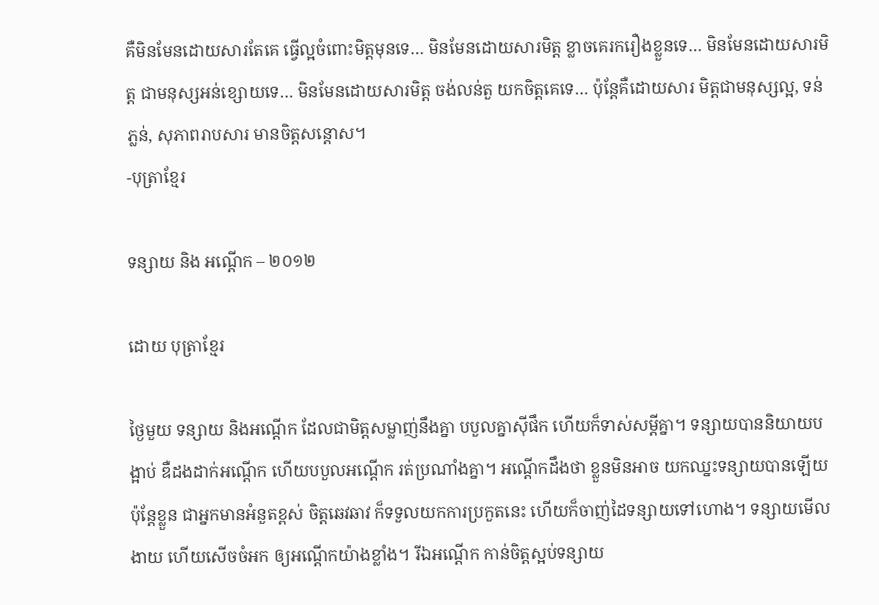គឺមិនមែនដោយសារតែគេ ធ្វើល្អចំពោះមិត្តមុនទេ… មិនមែនដោយសារមិត្ត ខ្លាចគេរករឿងខ្លួនទេ… មិនមែនដោយសារមិត្ត ជាមនុស្សអន់ខ្សោយទេ… មិនមែនដោយសារមិត្ត ចង់លន់តួ យកចិត្តគេទេ… ប៉ុន្តែគឺដោយសារ មិត្តជាមនុស្សល្អ, ទន់ភ្លន់, សុភាពរាបសារ មានចិត្តសន្តោស។
-បុត្រាខ្មែរ

ទន្សាយ និង អណ្តើក – ២០១២

ដោយ បុត្រាខ្មែរ

ថ្ងៃមួយ ទន្សាយ និងអណ្តើក ដែលជាមិត្តសម្លាញ់នឹងគ្នា បបួលគ្នាស៊ីផឹក ហើយក៏ទាស់សម្តីគ្នា។ ទន្សាយបាននិយាយបង្អាប់ ឌឺដងដាក់អណ្តើក ហើយបបួលអណ្តើក រត់ប្រណាំងគ្នា។ អណ្តើកដឹងថា ខ្លួនមិនអាច យកឈ្នះទន្សាយបានឡើយ ប៉ុន្តែខ្លួន ជាអ្នកមានអំនួតខ្ពស់ ចិត្តឆេវឆាវ ក៏ទទួលយកការប្រកួតនេះ ហើយក៏ចាញ់ដៃទន្សាយទៅហោង។ ទន្សាយមើលងាយ ហើយសើចចំអក ឲ្យអណ្តើកយ៉ាងខ្លាំង។ រីឯអណ្តើក កាន់ចិត្តស្អប់ទន្សាយ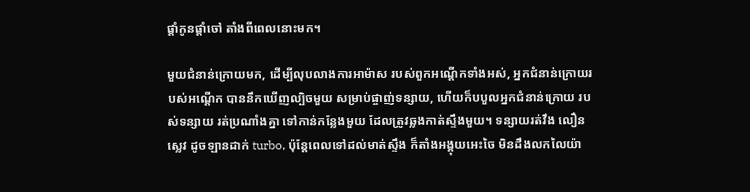ផ្តាំកូនផ្តាំចៅ តាំងពីពេលនោះមក។

មួយជំនាន់ក្រោយមក, ដើម្បីលុបលាងការអាម៉ាស របស់ពួកអណ្តើកទាំងអស់, អ្នកជំនាន់ក្រោយរបស់អណ្តើក បាននឹកឃើញល្បិចមួយ សម្រាប់ផ្ចាញ់ទន្សាយ, ហើយក៏បបួលអ្នកជំនាន់ក្រោយ របស់ទន្សាយ រត់ប្រណាំងគ្នា ទៅកាន់កន្លែងមួយ ដែលត្រូវឆ្លងកាត់ស្ទឹងមួយ។ ទន្សាយរត់វឹង លឿនស្លេវ ដូចឡានដាក់ turbo, ប៉ុន្តែពេលទៅដល់មាត់ស្ទឹង ក៏តាំងអង្គុយអេះចៃ មិនដឹងលកលៃយ៉ា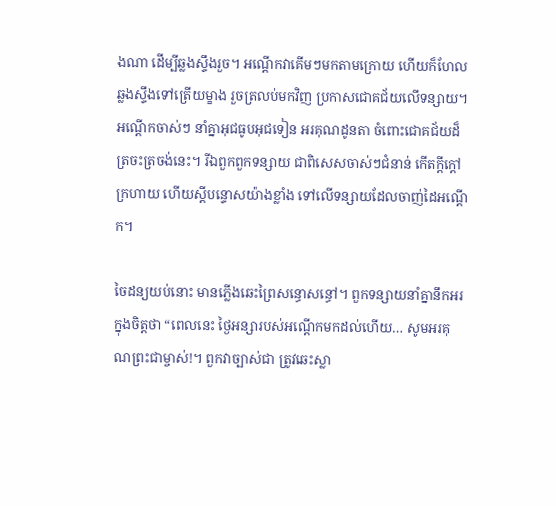ងណា ដើម្បីឆ្លងស្ទឹងរួច។ អណ្តើកវាគើមៗមកតាមក្រោយ ហើយក៏ហែលឆ្លងស្ទឹងទៅត្រើយម្ខាង រួចត្រលប់មកវិញ ប្រកាសជោគជ័យលើទន្សាយ។ អណ្តើកចាស់ៗ នាំគ្នាអុជធូបអុជទៀន អរគុណដូនតា ចំពោះជោគជ័យដ៏ត្រចះត្រចង់នេះ។ រីឯពួកពួកទន្សាយ ជាពិសេសចាស់ៗជំនាន់ កើតក្តីក្តៅក្រហាយ ហើយស្តីបន្ទោសយ៉ាងខ្លាំង ទៅលើទន្សាយដែលចាញ់ដៃអណ្តើក។

ចៃដន្យយប់នោះ មានភ្លើងឆេះព្រៃសន្ធោសន្ធៅ។ ពួកទន្សាយនាំគ្នានឹកអរក្នុងចិត្តថា “ពេលនេះ ថ្ងៃអន្សារបស់អណ្តើកមកដល់ហើយ… សូមអរគុណព្រះជាម្ចាស់!។ ពួកវាច្បាស់ជា ត្រូវឆេះស្លា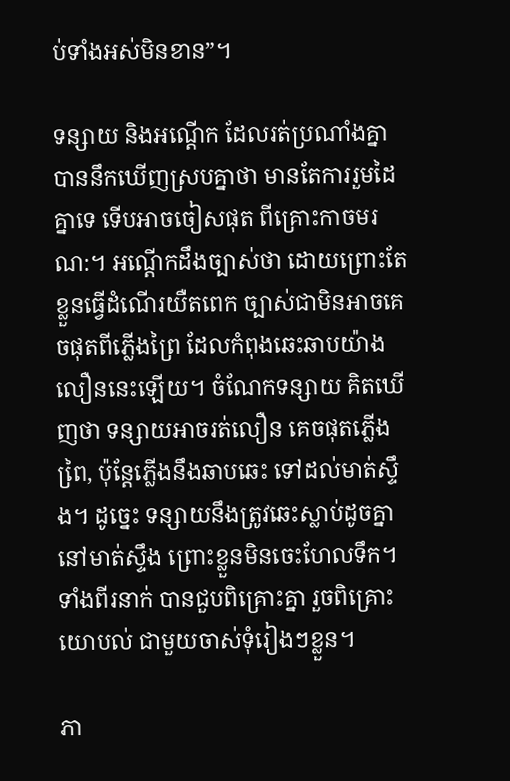ប់ទាំងអស់មិនខាន”។

ទន្សាយ និងអណ្តើក ដែលរត់ប្រណាំងគ្នា បាននឹកឃើញស្របគ្នាថា មានតែការរួមដៃគ្នាទេ ទើបអាចចៀសផុត ពីគ្រោះកាចមរណ:។ អណ្តើកដឹងច្បាស់ថា ដោយព្រោះតែខ្លួនធ្វើដំណើរយឺតពេក ច្បាស់ជាមិនអាចគេចផុតពីភ្លើងព្រៃ ដែលកំពុងឆេះឆាបយ៉ាងលឿននេះឡើយ។ ចំណែកទន្សាយ គិតឃើញថា ទន្សាយអាចរត់លឿន គេចផុតភ្លើងពៃ្រ, ប៉ុន្តែភ្លើងនឹងឆាបឆេះ ទៅដល់មាត់ស្ទឹង។ ដូច្នេះ ទន្សាយនឹងត្រូវឆេះស្លាប់ដូចគ្នា នៅមាត់ស្ទឹង ព្រោះខ្លួនមិនចេះហែលទឹក។ ទាំងពីរនាក់ បានជួបពិគ្រោះគ្នា រួចពិគ្រោះយោបល់ ជាមួយចាស់ទុំរៀងៗខ្លួន។

ភា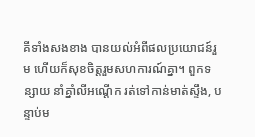គីទាំងសងខាង បានយល់អំពីផលប្រយោជន៍រួម ហើយក៏សុខចិត្តរួមសហការណ៍គ្នា។ ពួកទន្សាយ នាំគ្នាំលីអណ្តើក រត់ទៅកាន់មាត់ស្ទឹង, បន្ទាប់ម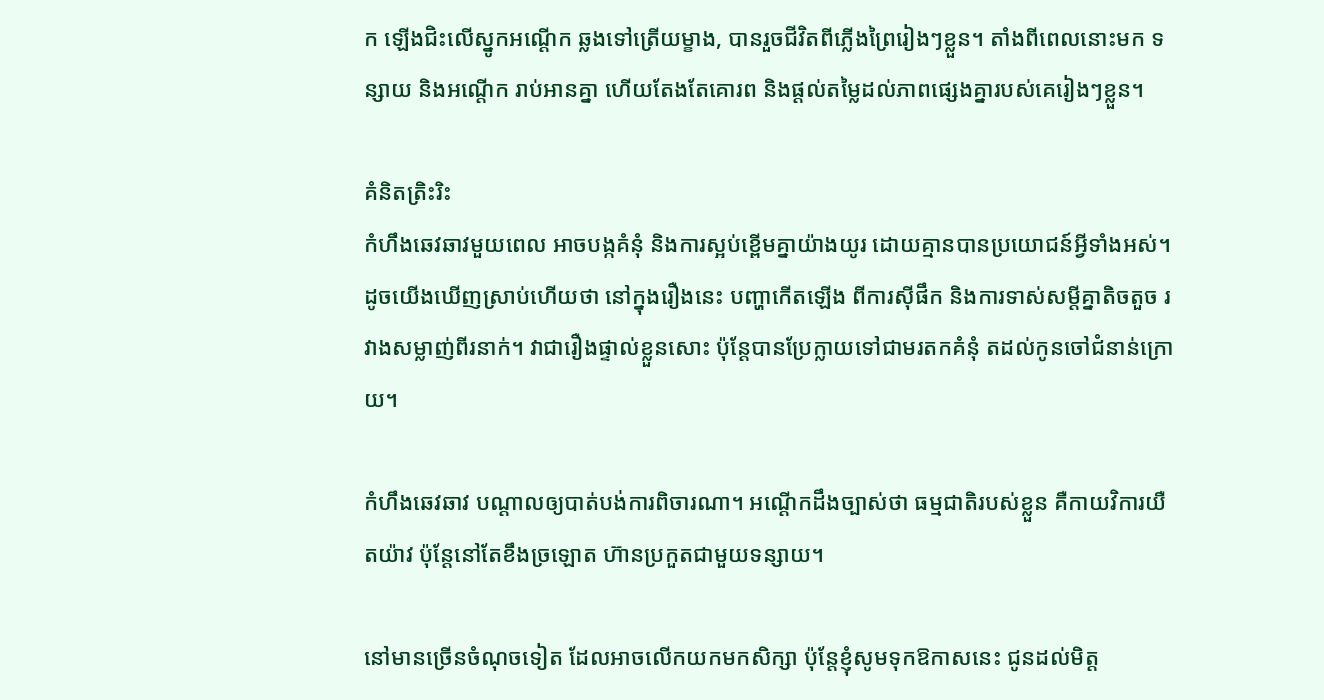ក ឡើងជិះលើស្នូកអណ្តើក ឆ្លងទៅត្រើយម្ខាង, បានរួចជីវិតពីភ្លើងព្រៃរៀងៗខ្លួន។ តាំងពីពេលនោះមក ទន្សាយ និងអណ្តើក រាប់អានគ្នា ហើយតែងតែគោរព និងផ្តល់តម្លៃដល់ភាពផ្សេងគ្នារបស់គេរៀងៗខ្លួន។

គំនិតត្រិះរិះ
កំហឹងឆេវឆាវមួយពេល អាចបង្កគំនុំ និងការស្អប់ខ្ពើមគ្នាយ៉ាងយូរ ដោយគ្មានបានប្រយោជន៍អ្វីទាំងអស់។ ដូចយើងឃើញស្រាប់ហើយថា នៅក្នុងរឿងនេះ បញ្ហាកើតឡើង ពីការស៊ីផឹក និងការទាស់សម្តីគ្នាតិចតួច រវាងសម្លាញ់ពីរនាក់។ វាជារឿងផ្ទាល់ខ្លួនសោះ ប៉ុន្តែបានប្រែក្លាយទៅជាមរតកគំនុំ តដល់កូនចៅជំនាន់ក្រោយ។

កំហឹងឆេវឆាវ បណ្តាលឲ្យបាត់បង់ការពិចារណា។ អណ្តើកដឹងច្បាស់ថា ធម្មជាតិរបស់ខ្លួន គឺកាយវិការយឺតយ៉ាវ ប៉ុន្តែនៅតែខឹងច្រឡោត ហ៊ានប្រកួតជាមួយទន្សាយ។

នៅមានច្រើនចំណុចទៀត ដែលអាចលើកយកមកសិក្សា ប៉ុន្តែខ្ញុំសូមទុកឱកាសនេះ ជូនដល់មិត្ត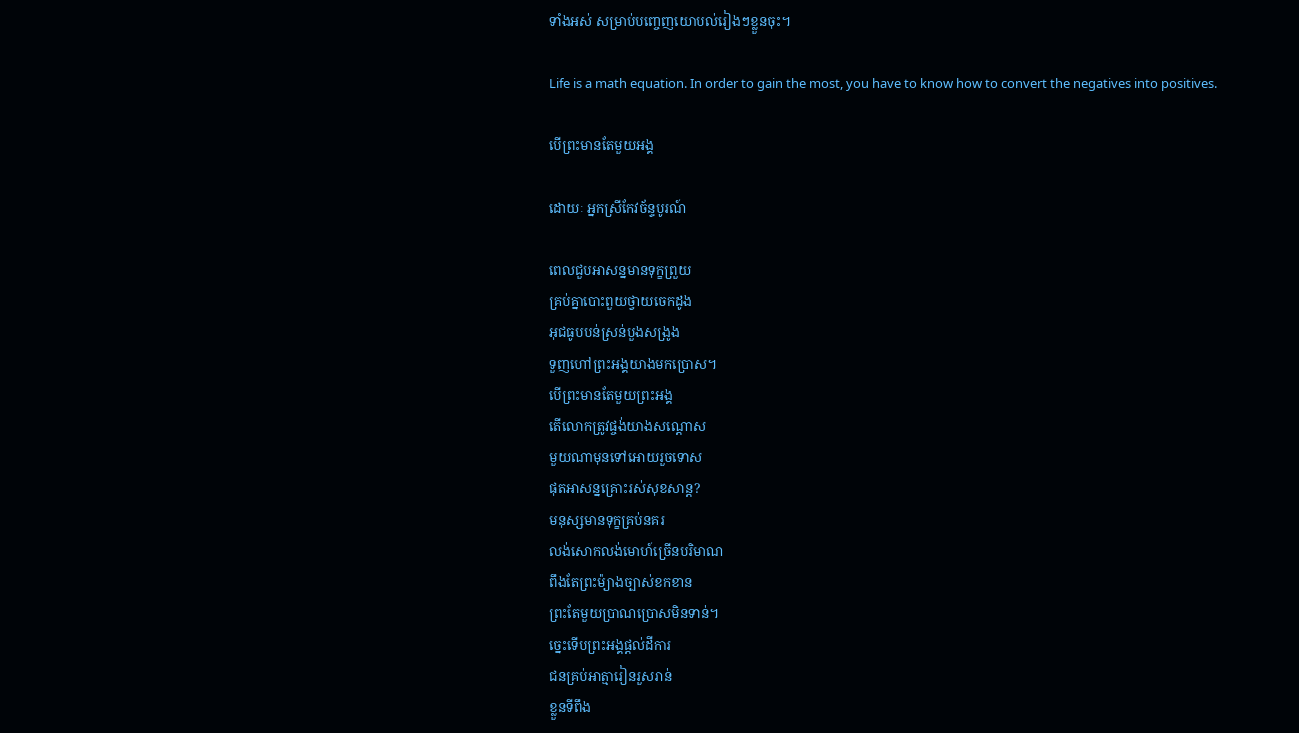ទាំងអស់ សម្រាប់បញ្ចេញយោបល់រៀងៗខ្លួនចុះ។

Life is a math equation. In order to gain the most, you have to know how to convert the negatives into positives.

បើព្រះមានតែមួយអង្គ

ដោយៈ អ្នកស្រីកែវច័ន្ទបូរណ៍

ពេលជួបអាសន្នមានទុក្ខព្រួយ
គ្រប់គ្នាបោះពួយថ្វាយចេកដូង
អុជធូបបន់ស្រន់បួងសង្រូង
ទួញហៅព្រះអង្គយាងមកប្រោស។
បើព្រះមានតែមួយព្រះអង្គ
តើលោកត្រូវផ្ចង់យាងសណ្តោស
មួយណាមុនទៅអោយរួចទោស
ផុតអាសន្នគ្រោះរស់សុខសាន្ត?
មនុស្សមានទុក្ខគ្រប់នគរ
លង់សោកលង់មោហ៍ច្រើនបរិមាណ
ពឹងតែព្រះម៉្យាងច្បាស់ខកខាន
ព្រះតែមួយប្រាណប្រោសមិនទាន់។
ច្នេះទើបព្រះអង្គផ្តល់ដីការ
ជនគ្រប់អាត្មារៀនរួសរាន់
ខ្លួនទីពឹង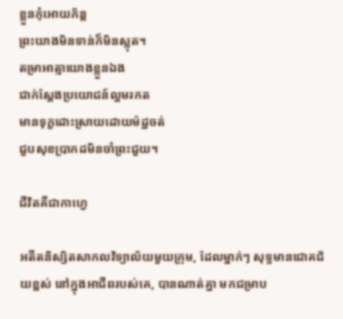ខ្លួនកុំអោយភ័ន្ត
ព្រះយាងមិនទាន់ក៏មិនស្លុត។
តម្រាអាត្មាយោងខ្លួនឯង
ជាក់ស្តែងប្រយោជន៍ល្អមរកត
មានទុក្ខដោះស្រាយដោយម៉ដ្ឋចត់
ជួបសុខប្រាកដមិនចាំព្រះជួយ។

ជីវិតគឺជាកាហ្វេ

អតីតនិស្សិតសាកលវិទ្យាល័យមួយក្រុម, ដែលម្នាក់ៗ សុទ្ធមានជោគជ័យខ្ពស់ នៅក្នុងអាជីពរបស់គេ, បានណាត់គ្នា មកជម្រាប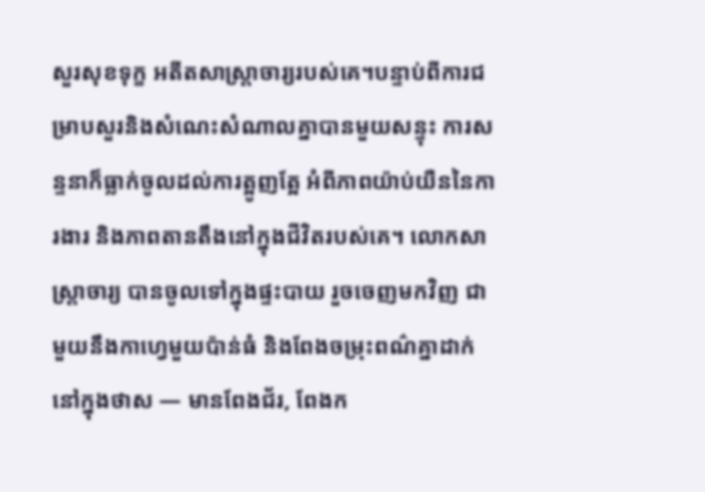សួរសុខទុក្ខ អតីតសាស្ត្រាចារ្យរបស់គេ។បន្ទាប់ពីការជម្រាបសួរនិងសំណេះសំណាលគ្នាបានមួយសន្ទុះ ការសន្ទនាក៏ធ្លាក់ចូលដល់ការត្អូញត្អែ អំពីភាពយ៉ាប់យឺននៃការងារ និងភាពតានតឹងនៅក្នុងជីវិតរបស់គេ។ លោកសាស្ត្រាចារ្យ បានចូលទៅក្នុងផ្ទះបាយ រួចចេញមកវិញ ជាមួយនឹងកាហ្វេមួយប៉ាន់ធំ និងពែងចម្រុះពណ៌គ្នាដាក់នៅក្នុងថាស — មានពែងជ័រ, ពែងក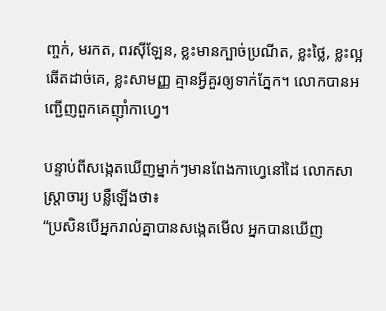ញ្ចក់, មរកត, ពរស៊ីឡែន, ខ្លះមានក្បាច់ប្រណីត, ខ្លះថ្លៃ, ខ្លះល្អឆើតដាច់គេ, ខ្លះសាមញ្ញ គ្មានអ្វីគួរឲ្យទាក់ភ្នែក។ លោកបានអញ្ជើញពួកគេញ៉ាំកាហ្វេ។

បន្ទាប់ពីសង្កេតឃើញម្នាក់ៗមានពែងកាហ្វេនៅដៃ លោកសាស្ត្រាចារ្យ បន្លឺឡើងថា៖
“ប្រសិនបើអ្នករាល់គ្នាបានសង្កេតមើល អ្នកបានឃើញ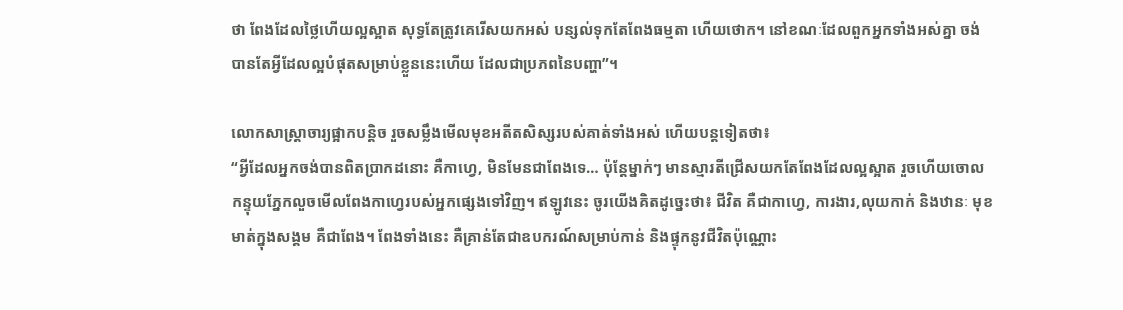ថា ពែងដែលថ្លៃហើយល្អស្អាត សុទ្ធតែត្រូវគេរើសយកអស់ បន្សល់ទុកតែពែងធម្មតា ហើយថោក។ នៅខណៈដែលពួកអ្នកទាំងអស់គ្នា ចង់បានតែអ្វីដែលល្អបំផុតសម្រាប់ខ្លួននេះហើយ ដែលជាប្រភពនៃបញ្ហា”។

លោកសាស្ត្រាចារ្យផ្អាកបន្តិច រួចសម្លឹងមើលមុខអតីតសិស្សរបស់គាត់ទាំងអស់ ហើយបន្តទៀតថា៖
“អ្វីដែលអ្នកចង់បានពិតប្រាកដនោះ គឺកាហ្វេ, មិនមែនជាពែងទេ… ប៉ុន្តែម្នាក់ៗ មានស្មារតីជ្រើសយកតែពែងដែលល្អស្អាត រួចហើយចោលកន្ទុយភ្នែកលួចមើលពែងកាហ្វេរបស់អ្នកផ្សេងទៅវិញ។ ឥឡូវនេះ ចូរយើងគិតដូច្នេះថា៖ ជីវិត គឺជាកាហ្វេ, ការងារ,លុយកាក់ និងឋានៈ មុខមាត់ក្នុងសង្គម គឺជាពែង។ ពែងទាំងនេះ គឺគ្រាន់តែជាឧបករណ៍សម្រាប់កាន់ និងផ្ទុកនូវជីវិតប៉ុណ្ណោះ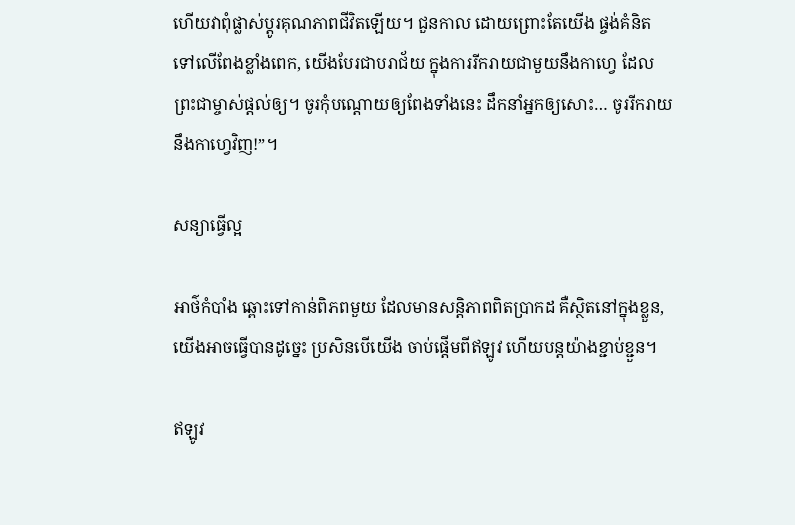ហើយវាពុំផ្លាស់ប្តូរគុណភាពជីវិតឡើយ។ ជួនកាល ដោយព្រោះតែយើង ផ្ចង់គំនិតទៅលើពែងខ្លាំងពេក, យើងបែរជាបរាជ័យ ក្នុងការរីករាយជាមួយនឹងកាហ្វេ ដែលព្រះជាម្ចាស់ផ្តល់ឲ្យ។ ចូរកុំបណ្តោយឲ្យពែងទាំងនេះ ដឹកនាំអ្នកឲ្យសោះ… ចូររីករាយនឹងកាហ្វេវិញ!”។

សន្យាធ្វើល្អ

អាថ៌កំបាំង ឆ្ពោះទៅកាន់ពិភពមួយ ដែលមានសន្តិភាពពិតប្រាកដ គឺស្ថិតនៅក្នុងខ្លួន,
យើងអាចធ្វើបានដូច្នេះ ប្រសិនបើយើង ចាប់ផ្តើមពីឥឡូវ ហើយបន្តយ៉ាងខ្ជាប់ខ្ជួន។

ឥឡូវ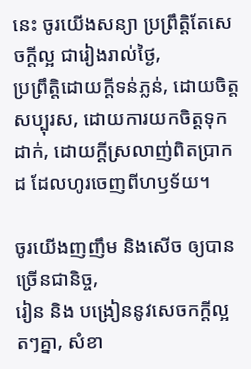នេះ ចូរយើងសន្យា ប្រព្រឹត្តិតែសេចក្តីល្អ ជារៀងរាល់ថ្ងៃ,
ប្រព្រឹត្តិដោយក្តីទន់ភ្លន់, ដោយចិត្តសប្បុរស, ដោយការយកចិត្តទុកដាក់, ដោយក្តីស្រលាញ់ពិតប្រាកដ ដែលហូរចេញពីហឫទ័យ។

ចូរយើងញញឹម និងសើច ឲ្យបានច្រើនជានិច្ច,
រៀន និង បង្រៀននូវសេចកក្តីល្អ តៗគ្នា, សំខា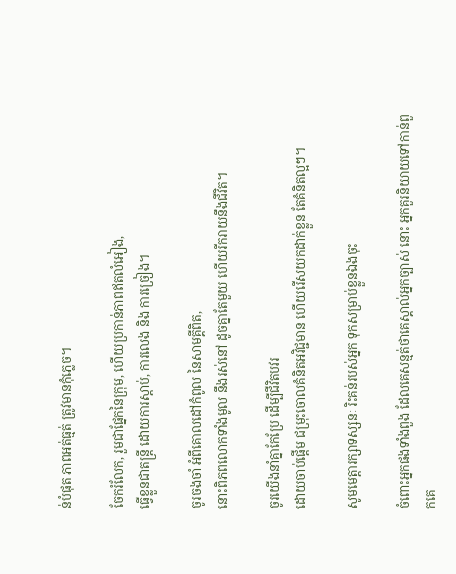ន់បំផុត ភាពអត់ធ្មត់ ត្រូវមានកុំភ្លេច។

ចែករំលែក, រួមជាផ្នែកនៃក្រុម, ហើយប្រកាន់ភាពឥតលំអៀង,
ធ្វើខ្លួនជាតន្ត្រី ដោយការស្តាប់, ការលេង និង ការច្រៀង។

ចូរចងចាំ អំពីគោលដៅកំពូល នៃសាមគ្គីពិត,
នោះពិភពលោកទាំងមូល នឹងរស់នៅ ដូចគ្នាតែមួយ ហើយរីករាយនឹងជីវិត។

ចូរយើងនាំគ្នាកែប្រែ ដើម្បីជីវិតបវរ
ដោយចាប់ផ្តើម ជម្រុះចោលគំនិតអវិជ្ជមាន ហើយរើសយកដាក់ខ្លួន តែគំនិតល្អៗ។

សូមមេត្តារក្សាទស្សនៈ រិះគន់របស់អ្នក ទុកសម្រាប់ខ្លួនឯងចុះ

ចំពោះអ្នកផងទាំងពួង ដែលគេសន្មត់ថាគេស្គាល់អ្នកច្បាស់ នោះ អ្នកគួរនិយាយទៅកាន់ពួកគេ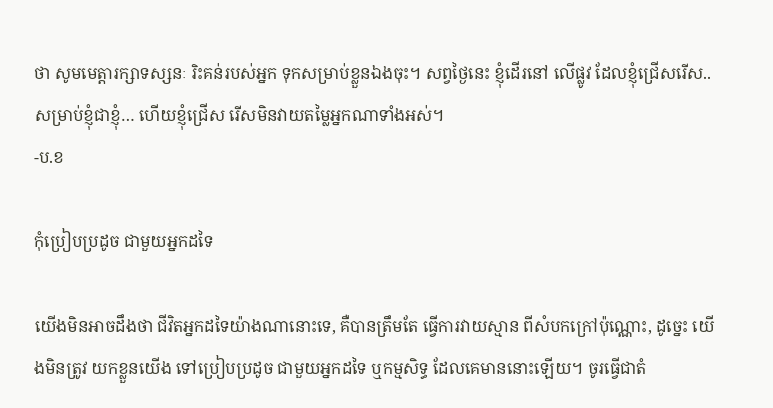ថា សូមមេត្តារក្សាទស្សនៈ រិះគន់របស់អ្នក ទុកសម្រាប់ខ្លួនឯងចុះ។ សព្វថ្ងៃនេះ ខ្ញុំដើរនៅ លើផ្លូវ ដែលខ្ញុំជ្រើសរើស.. សម្រាប់ខ្ញុំជាខ្ញុំ… ហើយខ្ញុំជ្រើស រើសមិនវាយតម្លៃអ្នកណាទាំងអស់។
-ប.ខ

កុំប្រៀបប្រដូច ជាមួយអ្នកដទៃ

យើងមិនអាចដឹងថា ជីវិតអ្នកដទៃយ៉ាងណានោះទេ, គឺបានត្រឹមតែ ធ្វើការវាយស្មាន ពីសំបកក្រៅប៉ុណ្ណោះ, ដូច្នេះ យើងមិនត្រូវ យកខ្លួនយើង ទៅប្រៀបប្រដូច ជាមួយអ្នកដទៃ ឬកម្មសិទ្ធ ដែលគេមាននោះឡើយ។ ចូរធ្វើជាតំ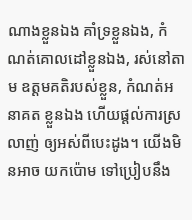ណាងខ្លួនឯង គាំទ្រខ្លួនឯង, កំណត់គោលដៅខ្លួនឯង, រស់នៅតាម ឧត្តមគតិរបស់ខ្លួន, កំណត់អនាគត ខ្លួនឯង ហើយផ្តល់ការស្រលាញ់ ឲ្យអស់ពីបេះដូង។ យើងមិនអាច យកប៉ោម ទៅប្រៀបនឹង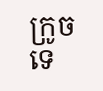ក្រូចទេ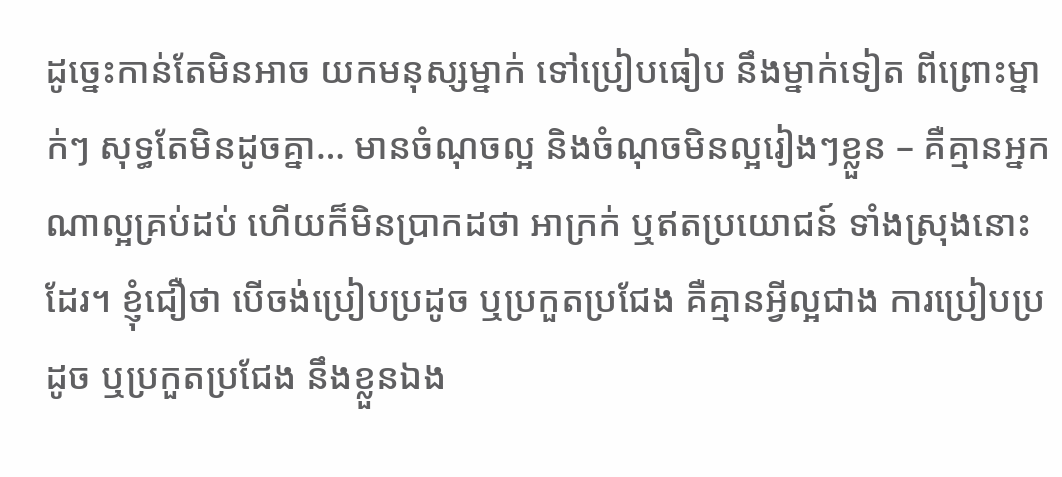ដូច្នេះកាន់តែមិនអាច យកមនុស្សម្នាក់ ទៅប្រៀបធៀប នឹងម្នាក់ទៀត ពីព្រោះម្នាក់ៗ សុទ្ធតែមិនដូចគ្នា… មានចំណុចល្អ និងចំណុចមិនល្អរៀងៗខ្លួន – គឺគ្មានអ្នកណាល្អគ្រប់ដប់ ហើយក៏មិនប្រាកដថា អាក្រក់ ឬឥតប្រយោជន៍ ទាំងស្រុងនោះដែរ។ ខ្ញុំជឿថា បើចង់ប្រៀបប្រដូច ឬប្រកួតប្រជែង គឺគ្មានអ្វីល្អជាង ការប្រៀបប្រដូច ឬប្រកួតប្រជែង នឹងខ្លួនឯង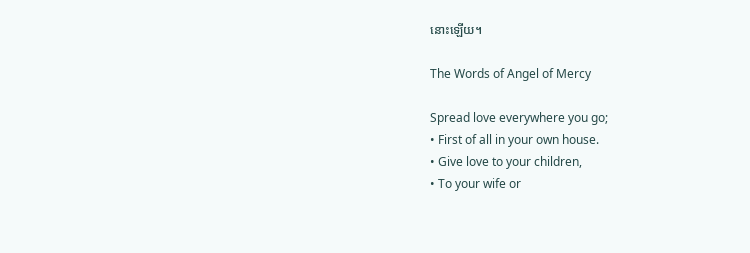នោះឡើយ។

The Words of Angel of Mercy

Spread love everywhere you go;
• First of all in your own house.
• Give love to your children,
• To your wife or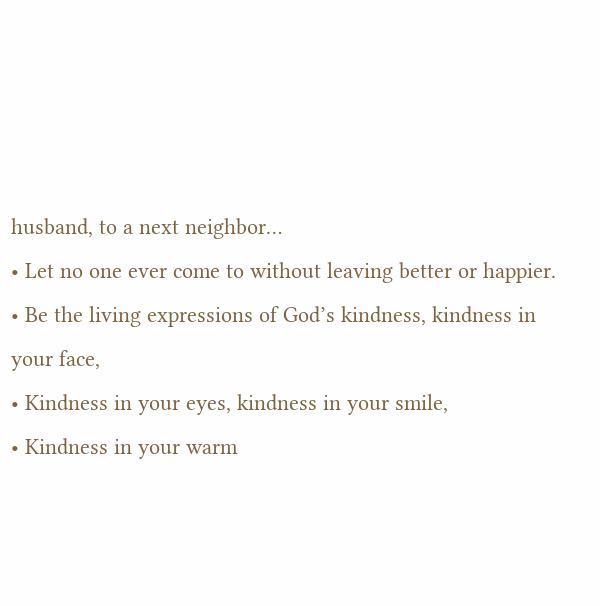husband, to a next neighbor…
• Let no one ever come to without leaving better or happier.
• Be the living expressions of God’s kindness, kindness in your face,
• Kindness in your eyes, kindness in your smile,
• Kindness in your warm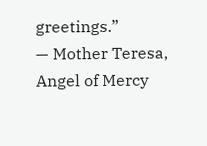greetings.”
— Mother Teresa, Angel of Mercy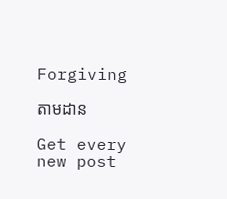Forgiving

តាមដាន

Get every new post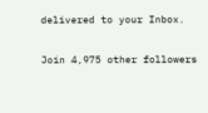delivered to your Inbox.

Join 4,975 other followers